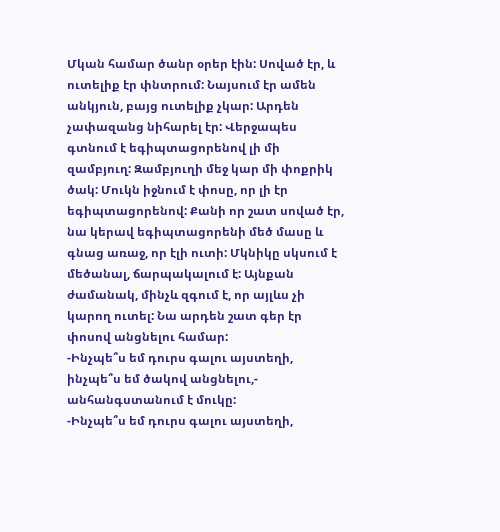Մկան համար ծանր օրեր էին: Սոված էր, և ուտելիք էր փնտրում: Նայսում էր ամեն անկյուն, բայց ուտելիք չկար: Արդեն չափազանց նիհարել էր: Վերջապես գտնում է եգիպտացորենով լի մի զամբյուղ: Զամբյուղի մեջ կար մի փոքրիկ ծակ: Մուկն իջնում է փոսը, որ լի էր եգիպտացորենով: Քանի որ շատ սոված էր, նա կերավ եգիպտացորենի մեծ մասը և գնաց առաջ, որ էլի ուտի: Մկնիկը սկսում է մեծանալ, ճարպակալում է: Այնքան ժամանակ, մինչև զգում է, որ այլևս չի կարող ուտել: Նա արդեն շատ գեր էր փոսով անցնելու համար:
-Ինչպե՞ս եմ դուրս գալու այստեղի, ինչպե՞ս եմ ծակով անցնելու,- անհանգստանում է մուկը:
-Ինչպե՞ս եմ դուրս գալու այստեղի,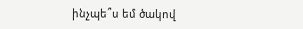ինչպե՞ս եմ ծակով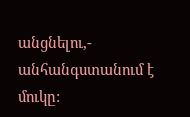անցնելու,- անհանգստանում է մուկը: